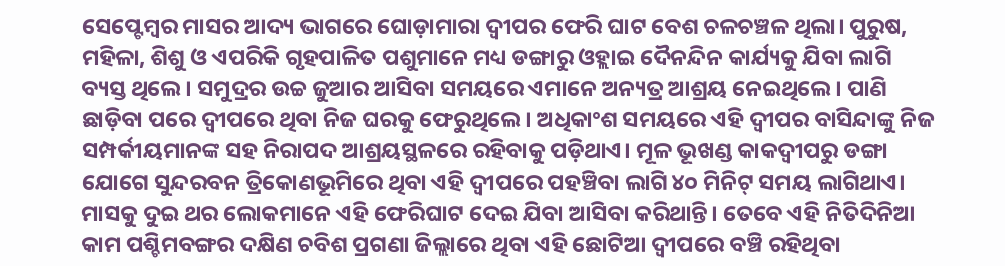ସେପ୍ଟେମ୍ବର ମାସର ଆଦ୍ୟ ଭାଗରେ ଘୋଡ଼ାମାରା ଦ୍ୱୀପର ଫେରି ଘାଟ ବେଶ ଚଳଚଞ୍ଚଳ ଥିଲା। ପୁରୁଷ, ମହିଳା, ଶିଶୁ ଓ ଏପରିକି ଗୃହପାଳିତ ପଶୁମାନେ ମଧ୍ୟ ଡଙ୍ଗାରୁ ଓହ୍ଲାଇ ଦୈନନ୍ଦିନ କାର୍ଯ୍ୟକୁ ଯିବା ଲାଗି ବ୍ୟସ୍ତ ଥିଲେ। ସମୁଦ୍ରର ଉଚ୍ଚ ଜୁଆର ଆସିବା ସମୟରେ ଏମାନେ ଅନ୍ୟତ୍ର ଆଶ୍ରୟ ନେଇଥିଲେ। ପାଣି ଛାଡ଼ିବା ପରେ ଦ୍ୱୀପରେ ଥିବା ନିଜ ଘରକୁ ଫେରୁଥିଲେ। ଅଧିକାଂଶ ସମୟରେ ଏହି ଦ୍ୱୀପର ବାସିନ୍ଦାଙ୍କୁ ନିଜ ସମ୍ପର୍କୀୟମାନଙ୍କ ସହ ନିରାପଦ ଆଶ୍ରୟସ୍ଥଳରେ ରହିବାକୁ ପଡ଼ିଥାଏ। ମୂଳ ଭୂଖଣ୍ଡ କାକଦ୍ୱୀପରୁ ଡଙ୍ଗା ଯୋଗେ ସୁନ୍ଦରବନ ତ୍ରିକୋଣଭୂମିରେ ଥିବା ଏହି ଦ୍ୱୀପରେ ପହଞ୍ଚିବା ଲାଗି ୪୦ ମିନିଟ୍ ସମୟ ଲାଗିଥାଏ। ମାସକୁ ଦୁଇ ଥର ଲୋକମାନେ ଏହି ଫେରିଘାଟ ଦେଇ ଯିବା ଆସିବା କରିଥାନ୍ତି। ତେବେ ଏହି ନିତିଦିନିଆ କାମ ପଶ୍ଚିମବଙ୍ଗର ଦକ୍ଷିଣ ଚବିଶ ପ୍ରଗଣା ଜିଲ୍ଲାରେ ଥିବା ଏହି ଛୋଟିଆ ଦ୍ୱୀପରେ ବଞ୍ଚି ରହିଥିବା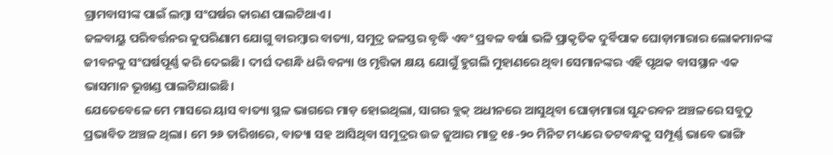ଗ୍ରାମବାସୀଙ୍କ ପାଇଁ ଲମ୍ବା ସଂଘର୍ଷର କାରଣ ପାଲଟିଥାଏ।
ଜଳବାୟୁ ପରିବର୍ତ୍ତନର କୁପରିଣାମ ଯୋଗୁ ବାରମ୍ବାର ବାତ୍ୟା, ସମୁଦ୍ର ଜଳସ୍ତର ବୃଦ୍ଧି ଏବଂ ପ୍ରବଳ ବର୍ଷା ଭଳି ପ୍ରାକୃତିକ ଦୁର୍ବିପାକ ଘୋଡ଼ାମାରାର ଲୋକମାନଙ୍କ ଜୀବନକୁ ସଂଘର୍ଷପୂର୍ଣ୍ଣ କରି ଦେଇଛି। ଦୀର୍ଘ ଦଶନ୍ଧି ଧରି ବନ୍ୟା ଓ ମୃତ୍ତିକା କ୍ଷୟ ଯୋଗୁଁ ହୁଗଲି ମୁହାଣରେ ଥିବା ସେମାନଙ୍କର ଏହି ପୃଥକ ବାସସ୍ଥାନ ଏକ ଭାସମାନ ଭୂଖଣ୍ଡ ପାଲଟିଯାଇଛି।
ଯେତେବେଳେ ମେ ମାସରେ ୟାସ ବାତ୍ୟା ସ୍ଥଳ ଭାଗରେ ମାଡ଼ ହୋଇଥିଲା, ସାଗର ବ୍ଲକ୍ ଅଧୀନରେ ଆସୁଥିବା ଘୋଡ଼ାମାରା ସୁନ୍ଦରବନ ଅଞ୍ଚଳରେ ସବୁଠୁ ପ୍ରଭାବିତ ଅଞ୍ଚଳ ଥିଲା। ମେ ୨୬ ତାରିଖରେ, ବାତ୍ୟା ସହ ଆସିଥିବା ସମୁଦ୍ରର ଉଚ୍ଚ ଜୁଆର ମାତ୍ର ୧୫-୨୦ ମିନିଟ ମଧ୍ୟରେ ତଟବନ୍ଧକୁ ସମ୍ପୂର୍ଣ୍ଣ ଭାବେ ଭାଙ୍ଗି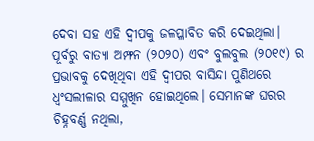ଦେବା ସହ ଏହି ଦ୍ୱୀପକୁ ଜଳପ୍ଳାବିତ କରି ଦେଇଥିଲା। ପୂର୍ବରୁ ବାତ୍ୟା ଅମ୍ଫନ (୨୦୨୦) ଏବଂ ବୁଲବୁଲ (୨୦୧୯) ର ପ୍ରଭାବକୁ ଦେଖିଥିବା ଏହି ଦ୍ୱୀପର ବାସିନ୍ଦା ପୁଣିଥରେ ଧ୍ୱଂସଲୀଳାର ସମ୍ମୁଖିନ ହୋଇଥିଲେ। ସେମାନଙ୍କ ଘରର ଚିହ୍ନବର୍ଣ୍ଣ ନଥିଲା,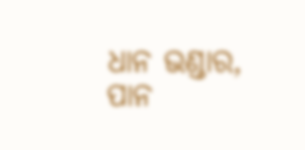ଧାନ ଭଣ୍ଡାର, ପାନ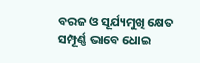ବରଜ ଓ ସୂର୍ଯ୍ୟମୁଖି କ୍ଷେତ ସମ୍ପୂର୍ଣ୍ଣ ଭାବେ ଧୋଇ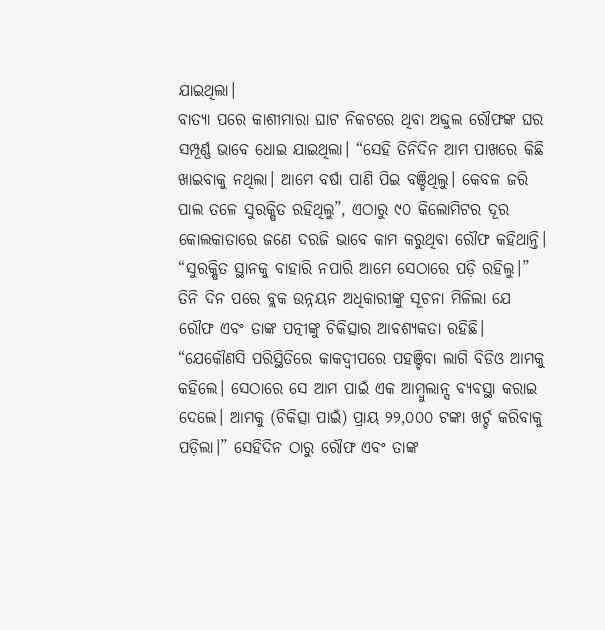ଯାଇଥିଲା।
ବାତ୍ୟା ପରେ କାଶୀମାରା ଘାଟ ନିକଟରେ ଥିବା ଅବ୍ଦୁଲ ରୌଫଙ୍କ ଘର ସମ୍ପୂର୍ଣ୍ଣ ଭାବେ ଧୋଇ ଯାଇଥିଲା। “ସେହି ତିନିଦିନ ଆମ ପାଖରେ କିଛି ଖାଇବାକୁ ନଥିଲା। ଆମେ ବର୍ଷା ପାଣି ପିଇ ବଞ୍ଚିଥିଲୁ। କେବଳ ଜରି ପାଲ ତଳେ ସୁରକ୍ଷିତ ରହିଥିଲୁ”, ଏଠାରୁ ୯୦ କିଲୋମିଟର ଦୂର କୋଲକାତାରେ ଜଣେ ଦରଜି ଭାବେ କାମ କରୁଥିବା ରୌଫ କହିଥାନ୍ତି। “ସୁରକ୍ଷିତ ସ୍ଥାନକୁ ବାହାରି ନପାରି ଆମେ ସେଠାରେ ପଡ଼ି ରହିଲୁ।” ତିନି ଦିନ ପରେ ବ୍ଲକ ଉନ୍ନୟନ ଅଧିକାରୀଙ୍କୁ ସୂଚନା ମିଳିଲା ଯେ ରୌଫ ଏବଂ ତାଙ୍କ ପତ୍ନୀଙ୍କୁ ଚିକିତ୍ସାର ଆବଶ୍ୟକତା ରହିଛି। “ଯେକୌଣସି ପରିସ୍ଥିତିରେ କାକଦ୍ୱୀପରେ ପହଞ୍ଚିବା ଲାଗି ବିଡିଓ ଆମକୁ କହିଲେ। ସେଠାରେ ସେ ଆମ ପାଇଁ ଏକ ଆମ୍ବୁଲାନ୍ସ ବ୍ୟବସ୍ଥା କରାଇ ଦେଲେ। ଆମକୁ (ଚିକିତ୍ସା ପାଇଁ) ପ୍ରାୟ ୨୨,୦୦୦ ଟଙ୍କା ଖର୍ଚ୍ଚ କରିବାକୁ ପଡ଼ିଲା।” ସେହିଦିନ ଠାରୁ ରୌଫ ଏବଂ ତାଙ୍କ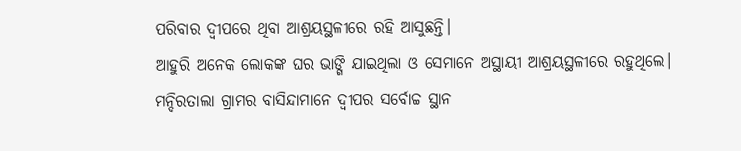ପରିବାର ଦ୍ୱୀପରେ ଥିବା ଆଶ୍ରୟସ୍ଥଳୀରେ ରହି ଆସୁଛନ୍ତି।
ଆହୁରି ଅନେକ ଲୋକଙ୍କ ଘର ଭାଙ୍ଗି ଯାଇଥିଲା ଓ ସେମାନେ ଅସ୍ଥାୟୀ ଆଶ୍ରୟସ୍ଥଳୀରେ ରହୁଥିଲେ। ମନ୍ଦିରତାଲା ଗ୍ରାମର ବାସିନ୍ଦାମାନେ ଦ୍ୱୀପର ସର୍ବୋଚ୍ଚ ସ୍ଥାନ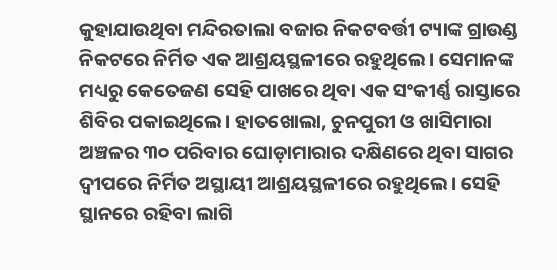କୁହାଯାଉଥିବା ମନ୍ଦିରତାଲା ବଜାର ନିକଟବର୍ତ୍ତୀ ଟ୍ୟାଙ୍କ ଗ୍ରାଉଣ୍ଡ ନିକଟରେ ନିର୍ମିତ ଏକ ଆଶ୍ରୟସ୍ଥଳୀରେ ରହୁଥିଲେ। ସେମାନଙ୍କ ମଧ୍ୟରୁ କେତେଜଣ ସେହି ପାଖରେ ଥିବା ଏକ ସଂକୀର୍ଣ୍ଣ ରାସ୍ତାରେ ଶିବିର ପକାଇଥିଲେ। ହାତଖୋଲା, ଚୁନପୁରୀ ଓ ଖାସିମାରା ଅଞ୍ଚଳର ୩୦ ପରିବାର ଘୋଡ଼ାମାରାର ଦକ୍ଷିଣରେ ଥିବା ସାଗର ଦ୍ୱୀପରେ ନିର୍ମିତ ଅସ୍ଥାୟୀ ଆଶ୍ରୟସ୍ଥଳୀରେ ରହୁଥିଲେ। ସେହି ସ୍ଥାନରେ ରହିବା ଲାଗି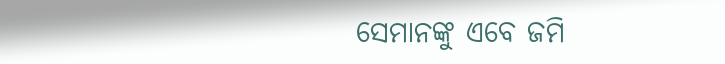ସେମାନଙ୍କୁ ଏବେ ଜମି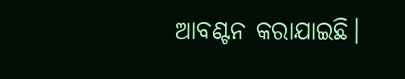ଆବଣ୍ଟନ କରାଯାଇଛି।